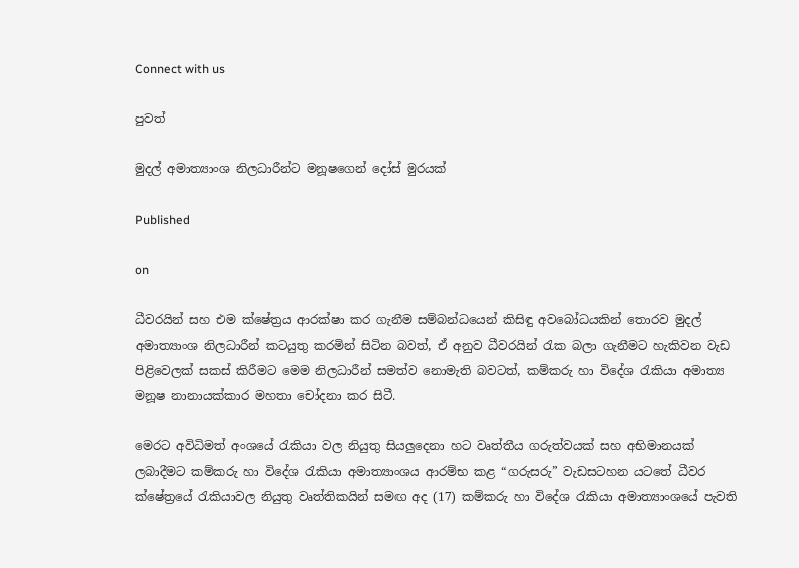Connect with us

පුවත්

මුදල් අමාත්‍යාංශ නිලධාරීන්ට මනූෂගෙන් දෝස් මුරයක්

Published

on

ධීවරයින් සහ එම ක්ෂේත්‍රය ආරක්ෂා කර ගැනීම සම්බන්ධයෙන් කිසිඳු අවබෝධයකින් තොරව මුදල් අමාත්‍යාංශ නිලධාරීන් කටයුතු කරමින් සිටින බවත්, ඒ අනුව ධීවරයින් රැක බලා ගැනීමට හැකිවන වැඩ පිළිවෙලක් සකස් කිරීමට මෙම නිලධාරීන් සමත්ව නොමැති බවටත්, කම්කරු හා විදේශ රැකියා අමාත්‍ය මනූෂ නානායක්කාර මහතා චෝදනා කර සිටී.

මෙරට අවිධිමත් අංශයේ රැකියා වල නියුතු සියලුදෙනා හට වෘත්තීය ගරුත්වයක් සහ අභිමානයක් ලබාදීමට කම්කරු හා විදේශ රැකියා අමාත්‍යාංශය ආරම්භ කළ “ගරුසරු” වැඩසටහන යටතේ ධීවර ක්ෂේත්‍රයේ රැකියාවල නියුතු වෘත්තිකයින් සමඟ අද (17) කම්කරු හා විදේශ රැකියා අමාත්‍යාංශයේ පැවති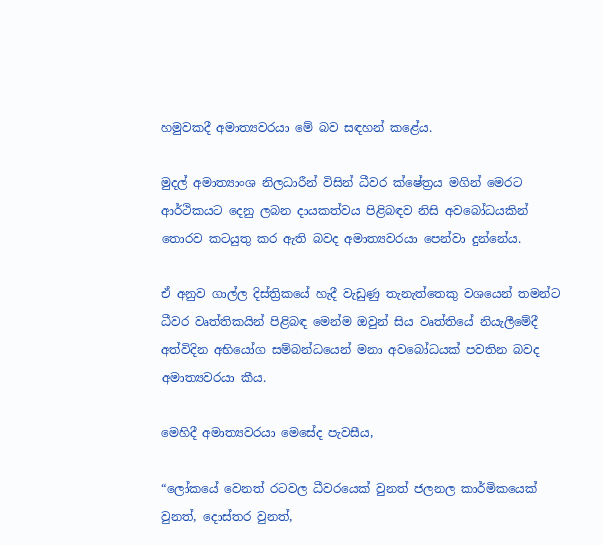හමුවකදී අමාත්‍යවරයා මේ බව සඳහන් කළේය.

මුදල් අමාත්‍යාංශ නිලධාරීන් විසින් ධීවර ක්ෂේත්‍රය මගින් මෙරට ආර්ථිකයට දෙනු ලබන දායකත්වය පිළිබඳව නිසි අවබෝධයකින් තොරව කටයුතු කර ඇති බවද අමාත්‍යවරයා පෙන්වා දුන්නේය.

ඒ අනුව ගාල්ල දිස්ත්‍රිකයේ හැදී වැඩුණු තැනැත්තෙකු වශයෙන් තමන්ට ධීවර වෘත්තිකයින් පිළිබඳ මෙන්ම ඔවුන් සිය වෘත්තියේ නියැලීමේදී අත්විදින අභියෝග සම්බන්ධයෙන් මනා අවබෝධයක් පවතින බවද අමාත්‍යවරයා කීය.

මෙහිදී අමාත්‍යවරයා මෙසේද පැවසීය,

“ලෝකයේ වෙනත් රටවල ධීවරයෙක් වුනත් ජලනල කාර්මිකයෙක් වුනත්, දොස්තර වුනත්,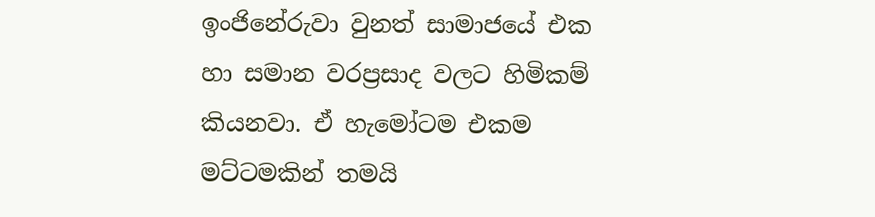ඉංජිනේරුවා වුනත් සාමාජයේ එක හා සමාන වරප්‍රසාද වලට හිමිකම් කියනවා. ඒ හැමෝටම එකම මට්ටමකින් තමයි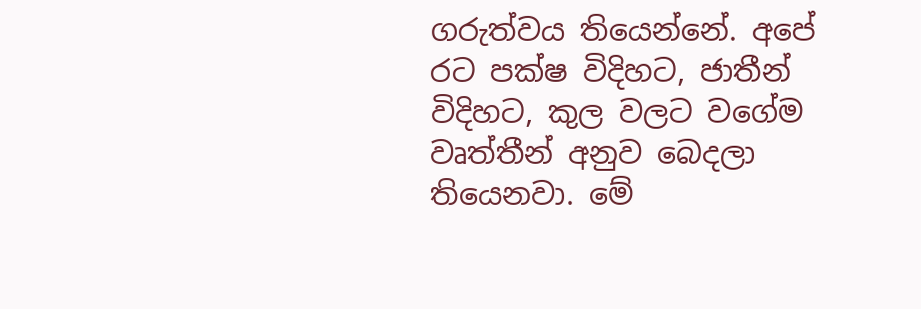ගරුත්වය තියෙන්නේ. අපේ රට පක්ෂ විදිහට, ජාතීන් විදිහට, කුල වලට වගේම වෘත්තීන් අනුව බෙදලා තියෙනවා. මේ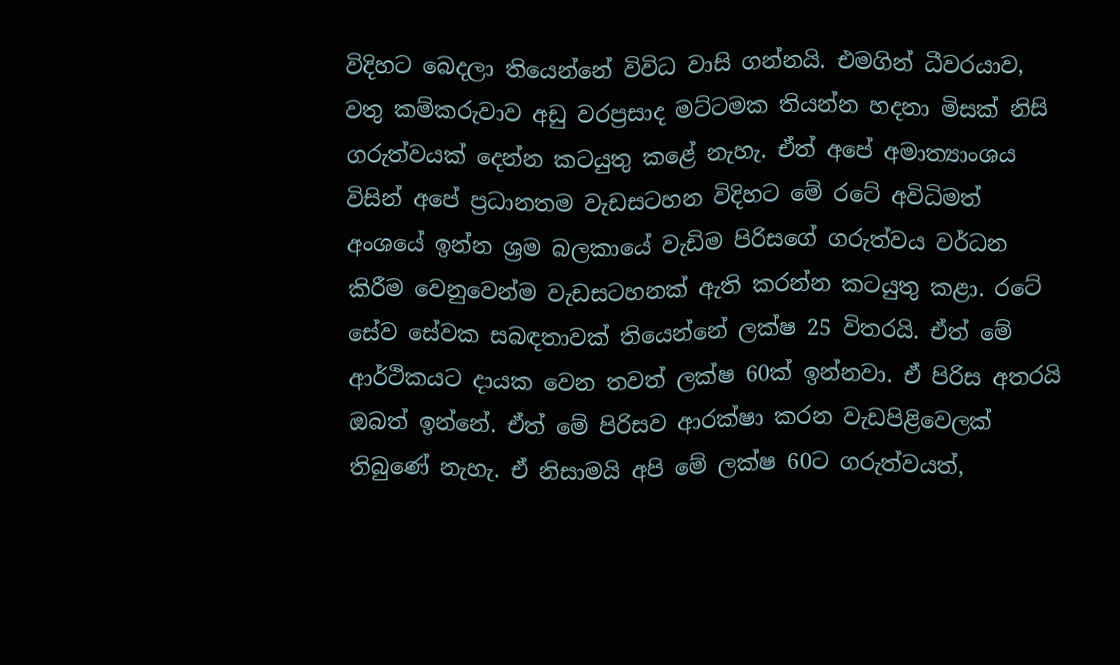විදිහට බෙදලා තියෙන්නේ විවිධ වාසි ගන්නයි. එමගින් ධීවරයාව, වතු කම්කරුවාව අඩු වරප්‍රසාද මට්ටමක තියන්න හදනා මිසක් නිසි ගරුත්වයක් දෙන්න කටයුතු කළේ නැහැ. ඒත් අපේ අමාත්‍යාංශය විසින් අපේ ප්‍රධානතම වැඩසටහන විදිහට මේ රටේ අවිධිමත් අංශයේ ඉන්න ශ්‍රම බලකායේ වැඩිම පිරිසගේ ගරුත්වය වර්ධන කිරීම වෙනුවෙන්ම වැඩසටහනක් ඇති කරන්න කටයුතු කළා. රටේ සේව සේවක සබඳතාවක් තියෙන්නේ ලක්ෂ 25 විතරයි. ඒත් මේ ආර්ථිකයට දායක වෙන තවත් ලක්ෂ 60ක් ඉන්නවා. ඒ පිරිස අතරයි ඔබත් ඉන්නේ. ඒත් මේ පිරිසව ආරක්ෂා කරන වැඩපිළිවෙලක් තිබුණේ නැහැ. ඒ නිසාමයි අපි මේ ලක්ෂ 60ට ගරුත්වයත්,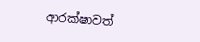ආරක්ෂාවත්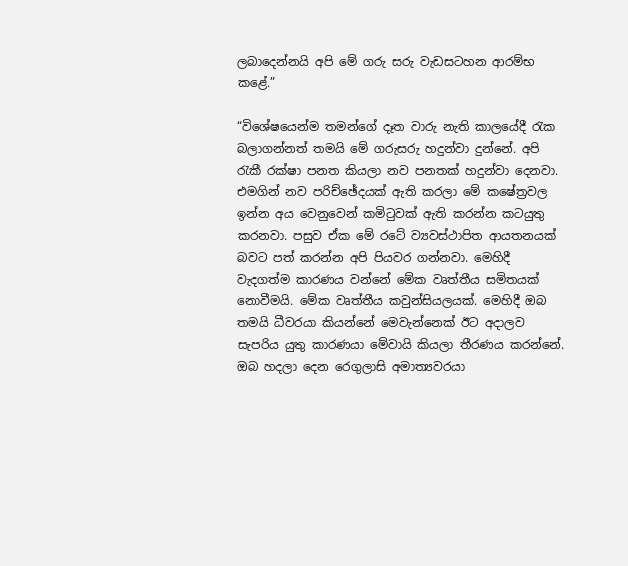ලබාදෙන්නයි අපි මේ ගරු සරු වැඩසටහන ආරම්භ කළේ.”

“විශේෂයෙන්ම තමන්ගේ දෑත වාරු නැති කාලයේදී රැක බලාගන්නත් තමයි මේ ගරුසරු හදුන්වා දුන්නේ. අපි රැකී රක්ෂා පනත කියලා නව පනතක් හදුන්වා දෙනවා. එමගින් නව පරිච්ඡේදයක් ඇති කරලා මේ කෂේත්‍රවල ඉන්න අය වෙනුවෙන් කමිටුවක් ඇති කරන්න කටයුතු කරනවා. පසුව ඒක මේ රටේ ව්‍යවස්ථාපිත ආයතනයක් බවට පත් කරන්න අපි පියවර ගන්නවා. මෙහිදී වැදගත්ම කාරණය වන්නේ මේක වෘත්තීය සමිතයක් නොවීමයි. මේක වෘත්තීය කවුන්සියලයක්. මෙහිදී ඔබ තමයි ධීවරයා කියන්නේ මෙවැන්නෙක් ඊට අදාලව සැපරිය යුතු කාරණයා මේවායි කියලා තීරණය කරන්නේ. ඔබ හදලා දෙන රෙගුලාසි අමාත්‍යවරයා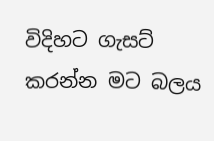විදිහට ගැසට් කරන්න මට බලය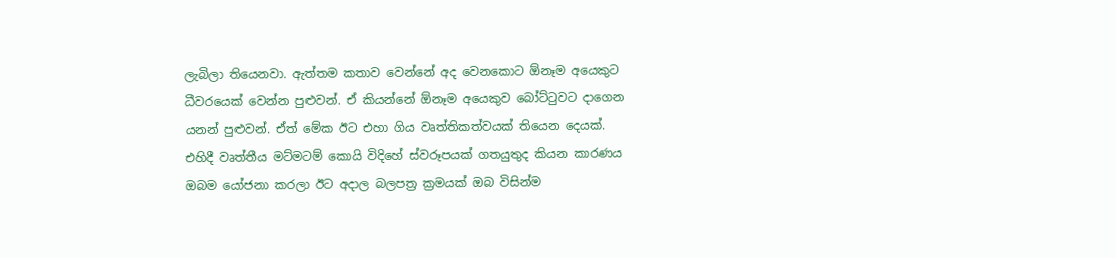ලැබිලා තියෙනවා. ඇත්තම කතාව වෙන්නේ අද වෙනකොට ඕනෑම අයෙකුට ධීවරයෙක් වෙන්න පුළුවන්. ඒ කියන්නේ ඕනෑම අයෙකුව බෝට්ටුවට දාගෙන යනන් පුළුවන්. ඒත් මේක ඊට එහා ගිය වෘත්තිකත්වයක් තියෙන දෙයක්. එහිදී වෘත්තීය මට්මටම් කොයි විදිහේ ස්වරූපයක් ගතයුතුද කියන කාරණය ඔබම යෝජනා කරලා ඊට අදාල බලපත්‍ර ක්‍රමයක් ඔබ විසින්ම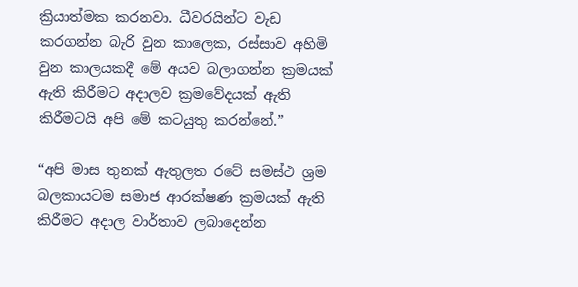ක්‍රියාත්මක කරනවා. ධීවරයින්ට වැඩ කරගන්න බැරි වුන කාලෙක, රස්සාව අහිමි වුන කාලයකදී මේ අයව බලාගන්න ක්‍රමයක් ඇති කිරීමට අදාලව ක්‍රමවේදයක් ඇති කිරීමටයි අපි මේ කටයුතු කරන්නේ.”

“අපි මාස තුනක් ඇතුලත රටේ සමස්ථ ශ්‍රම බලකායටම සමාජ ආරක්ෂණ ක්‍රමයක් ඇති කිරීමට අදාල වාර්තාව ලබාදෙන්න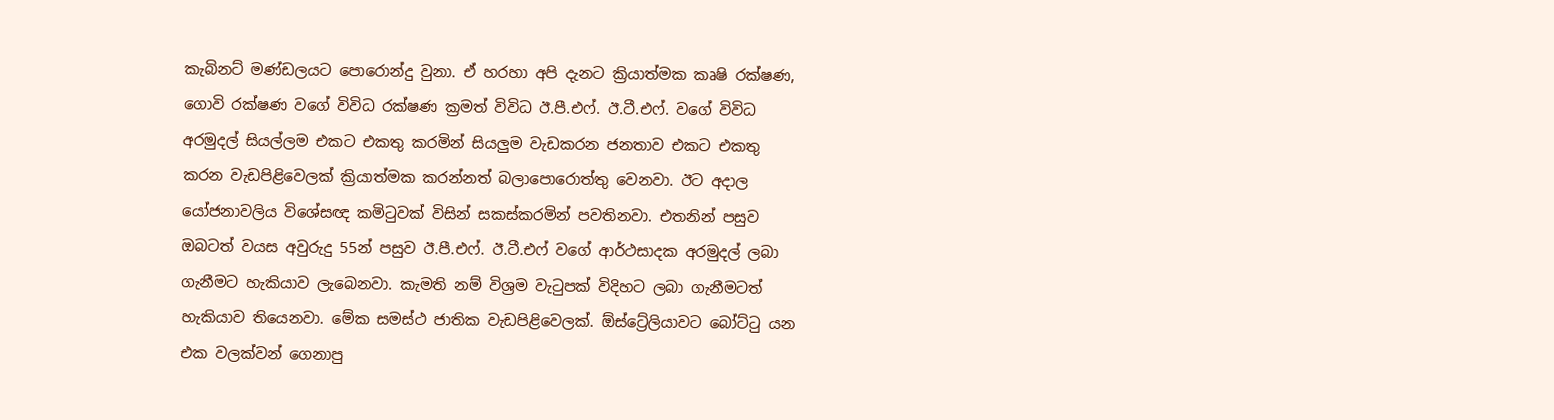කැබිනට් මණ්ඩලයට පොරොන්දු වුනා. ඒ හරහා අපි දැනට ක්‍රියාත්මක කෘෂි රක්ෂණ, ගොවි රක්ෂණ වගේ විවිධ රක්ෂණ ක්‍රමත් විවිධ ඊ.පී.එෆ්. ඊ.ටී.එෆ්. වගේ විවිධ අරමුදල් සියල්ලම එකට එකතු කරමින් සියලුම වැඩකරන ජනතාව එකට එකතු කරන වැඩපිළිවෙලක් ක්‍රියාත්මක කරන්නත් බලාපොරොත්තු වෙනවා. ඊට අදාල යෝජනාවලිය විශේසඥ කමිටුවක් විසින් සකස්කරමින් පවතිනවා. එතනින් පසුව ඔබ‍ටත් වයස අවුරුදු 55න් පසුව ඊ.පී.එෆ්. ඊ.ටී.එෆ් වගේ ආර්ථසාදක අරමුදල් ලබා ගැනීමට හැකියාව ලැබෙනවා. කැමති නම් විශ්‍රම වැටුපක් විදිහට ලබා ගැනීමටත් හැකියාව තියෙනවා. මේක සමස්ථ ජාතික වැඩපිළිවෙලක්. ඕස්ට්‍රේලියාවට බෝට්ටු යන එක වලක්වන් ගෙනාපු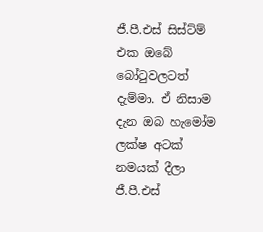ජී.පී.එස් සිස්ට්ම් එක ඔබේ බෝටුවලටත් දැම්මා. ඒ නිසාම දැන ඔබ හැමෝම ලක්ෂ අටක් නමයක් දීලා ජී.පී.එස්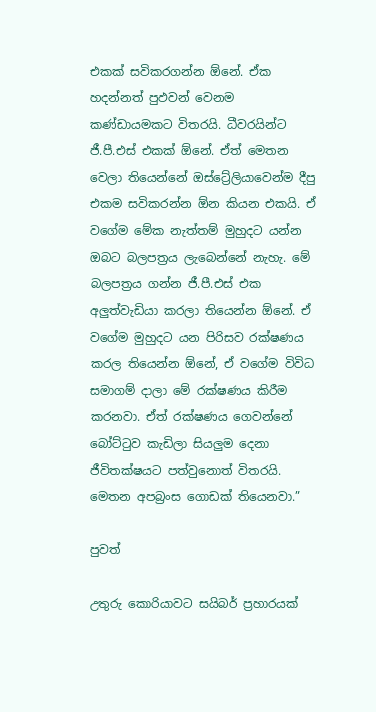එකක් සවිකරගන්න ඕනේ. ඒක හදන්නත් පුඵවන් වෙනම කණ්ඩායමකට විතරයි. ධීවරයින්ට ජී.පී.එස් එකක් ඕනේ. ඒත් මෙතන වෙලා තියෙන්නේ ඔස්ට්‍රේලියාවෙන්ම දීපු එකම සවිකරන්න ඕන කියන එකයි. ඒ වගේම මේක නැත්තම් මුහුදට යන්න ඔබට බලපත්‍රය ලැබෙන්නේ නැහැ. මේ බලපත්‍රය ගන්න ජී.පී.එස් එක අලුත්වැඩියා කරලා තියෙන්න ඕනේ. ඒ වගේම මුහුදට යන පිරිසව රක්ෂණය කරල තියෙන්න ඕනේ, ඒ වගේම විවිධ සමාගම් දාලා මේ රක්ෂණය කිරීම කරනවා. ඒත් රක්ෂණය ගෙවන්නේ බෝට්ටුව කැඩිලා සියලුම දෙනා ජීවිතක්ෂයට පත්වුනොත් විතරයි. මෙතන අපබ්‍රංස ගොඩක් තියෙනවා.”

පුවත්

උතුරු කොරියාවට සයිබර් ප්‍රහාරයක්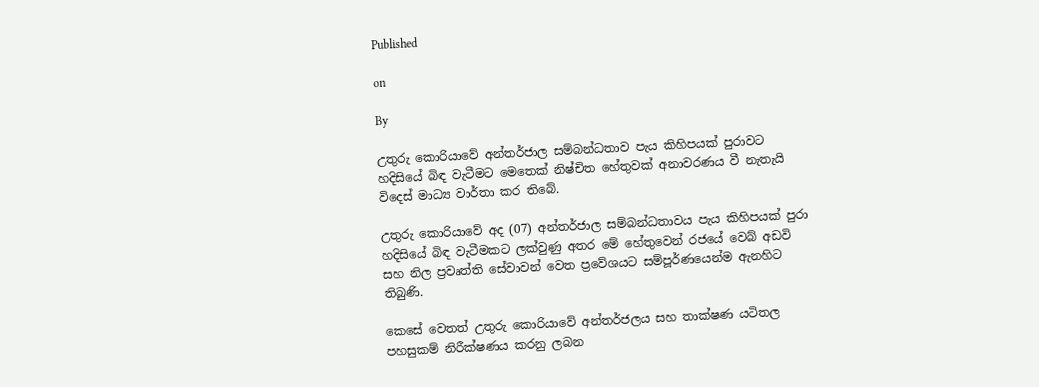Published

on

By

උතුරු කොරියාවේ අන්තර්ජාල සම්බන්ධතාව පැය කිහිපයක් පුරාවට හදිසියේ බිඳ වැටීමට මෙතෙක් නිෂ්චිත හේතුවක් අනාවරණය වී නැතැයි විදෙස් මාධ්‍ය වාර්තා කර තිබේ.

උතුරු කොරියාවේ අද (07) අන්තර්ජාල සම්බන්ධතාවය පැය කිහිපයක් පුරා හදිසියේ බිඳ වැටීමකට ලක්වුණු අතර මේ හේතුවෙන් රජයේ වෙබ් අඩවි සහ නිල ප්‍රවෘත්ති සේවාවන් වෙත ප්‍රවේශයට සම්පූර්ණයෙන්ම ඇනහිට තිබුණි.

කෙසේ වෙතත් උතුරු කොරියාවේ අන්තර්ජලය සහ තාක්ෂණ යටිතල පහසුකම් නිරීක්ෂණය කරනු ලබන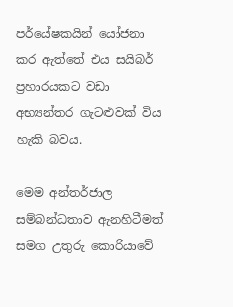පර්යේෂකයින් යෝජනා කර ඇත්තේ එය සයිබර් ප්‍රහාරයකට වඩා අභ්‍යන්තර ගැටළුවක් විය හැකි බවය.

මෙම අන්තර්ජාල සම්බන්ධතාව ඇනහිටීමත් සමග උතුරු කොරියාවේ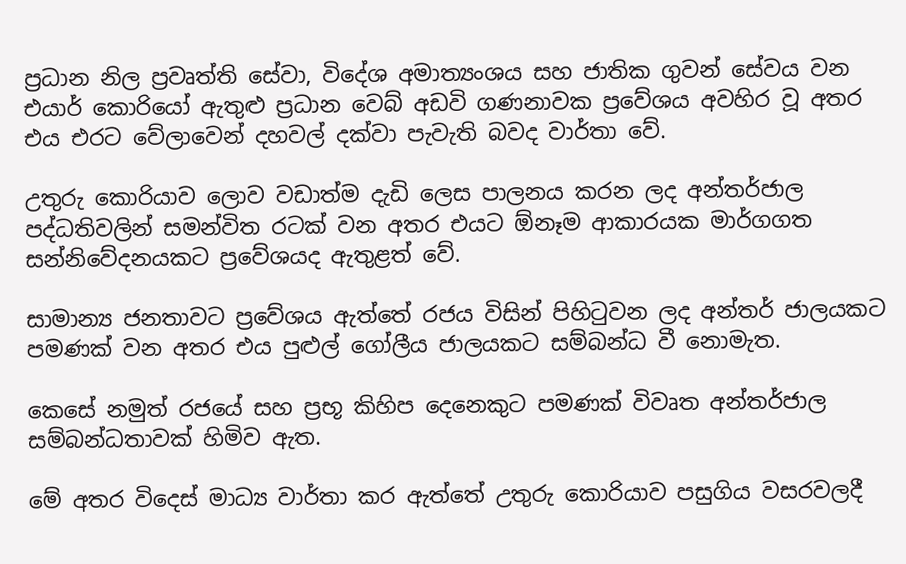ප්‍රධාන නිල ප්‍රවෘත්ති සේවා, විදේශ අමාත්‍යංශය සහ ජාතික ගුවන් සේවය වන එයාර් කොරියෝ ඇතුළු ප්‍රධාන වෙබ් අඩවි ගණනාවක ප්‍රවේශය අවහිර වූ අතර එය එරට වේලාවෙන් දහවල් දක්වා පැවැති බවද වාර්තා වේ.

උතුරු කොරියාව ලොව වඩාත්ම දැඩි ලෙස පාලනය කරන ලද අන්තර්ජාල පද්ධතිවලින් සමන්විත රටක් වන අතර එයට ඕනෑම ආකාරයක මාර්ගගත සන්නිවේදනයකට ප්‍රවේශයද ඇතුළත් වේ.

සාමාන්‍ය ජනතාවට ප්‍රවේශය ඇත්තේ රජය විසින් පිහිටුවන ලද අන්තර් ජාලයකට පමණක් වන අතර එය පුළුල් ගෝලීය ජාලයකට සම්බන්ධ වී නොමැත.

කෙසේ නමුත් රජයේ සහ ප්‍රභූ කිහිප දෙනෙකුට පමණක් විවෘත අන්තර්ජාල සම්බන්ධතාවක් හිමිව ඇත.

මේ අතර විදෙස් මාධ්‍ය වාර්තා කර ඇත්තේ උතුරු කොරියාව පසුගිය වසරවලදී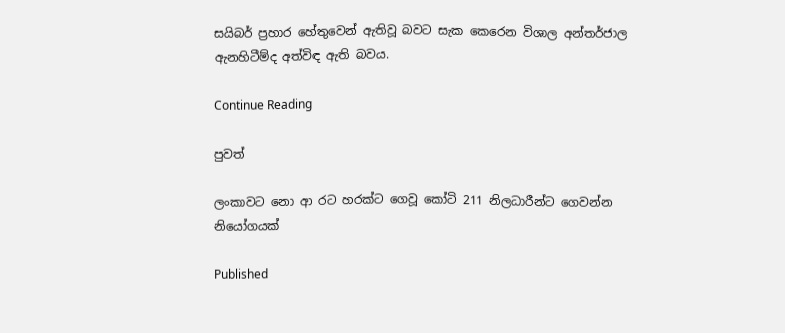සයිබර් ප්‍රහාර හේතුවෙන් ඇතිවූ බවට සැක කෙරෙන විශාල අන්තර්ජාල ඇනහිටීම්ද අත්විඳ ඇති බවය.

Continue Reading

පුවත්

ලංකාවට නො ආ රට හරක්ට ගෙවූ කෝටි 211 නිලධාරීන්ට ගෙවන්න නියෝගයක්

Published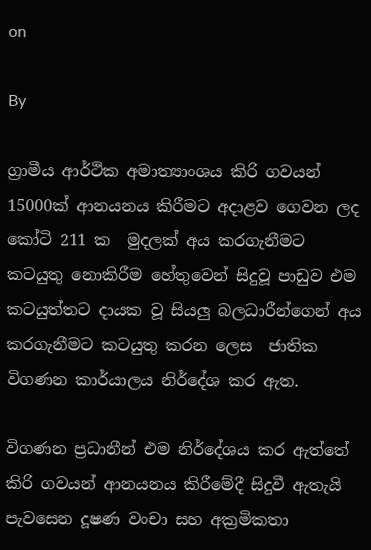on

By

ග්‍රාමීය ආර්ථික අමාත්‍යාංශය කිරි ගවයන් 15000ක් ආනයනය කිරීමට අදාළව ගෙවන ලද කෝටි 211 ක  මුදලක් අය කරගැනීමට කටයුතු නොකිරීම හේතුවෙන් සිදුවූ පාඩුව එම කටයුත්තට දායක වූ සියලු බලධාරීන්ගෙන් අය කරගැනීමට කටයුතු කරන ලෙස  ජාතික විගණන කාර්යාලය නිර්දේශ කර ඇත.

විගණන ප්‍රධානීන් එම නිර්දේශය කර ඇත්තේ කිරි ගවයන් ආනයනය කිරීමේදී සිදුවී ඇතැයි පැවසෙන දූෂණ වංචා සහ අක්‍රමිකතා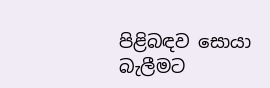පිළිබඳව සොයා බැලීමට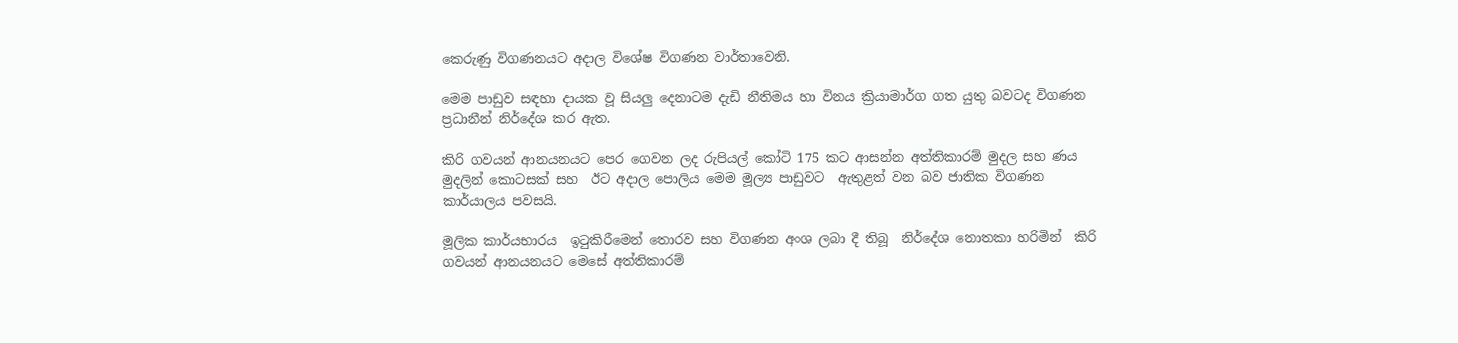කෙරුණු විගණනයට අදාල විශේෂ විගණන වාර්තාවෙනි.

මෙම පාඩුව සඳහා දායක වූ සියලු දෙනාටම දැඩි නීතිමය හා විනය ක්‍රියාමාර්ග ගත යුතු බවටද විගණන ප්‍රධානීන් නිර්දේශ කර ඇත.

කිරි ගවයන් ආනයනයට පෙර ගෙවන ලද රුපියල් කෝටි 175 කට ආසන්න අත්තිකාරම් මුදල සහ ණය මුදලින් කොටසක් සහ  ඊට අදාල පොලිය මෙම මූල්‍ය පාඩුවට  ඇතුළත් වන බව ජාතික විගණන කාර්යාලය පවසයි.

මූලික කාර්යභාරය  ඉටුකිරීමෙන් තොරව සහ විගණන අංශ ලබා දී තිබූ  නිර්දේශ නොතකා හරිමින්  කිරි ගවයන් ආනයනයට මෙසේ අත්තිකාරම්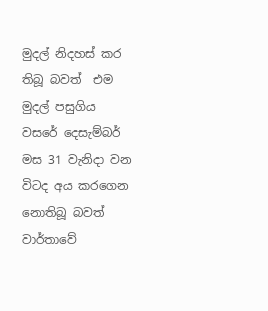මුදල් නිදහස් කර තිබූ බවත්  එම මුදල් පසුගිය වසරේ දෙසැම්බර් මස 31 වැනිදා වන විටද අය කරගෙන නොතිබූ බවත් වාර්තාවේ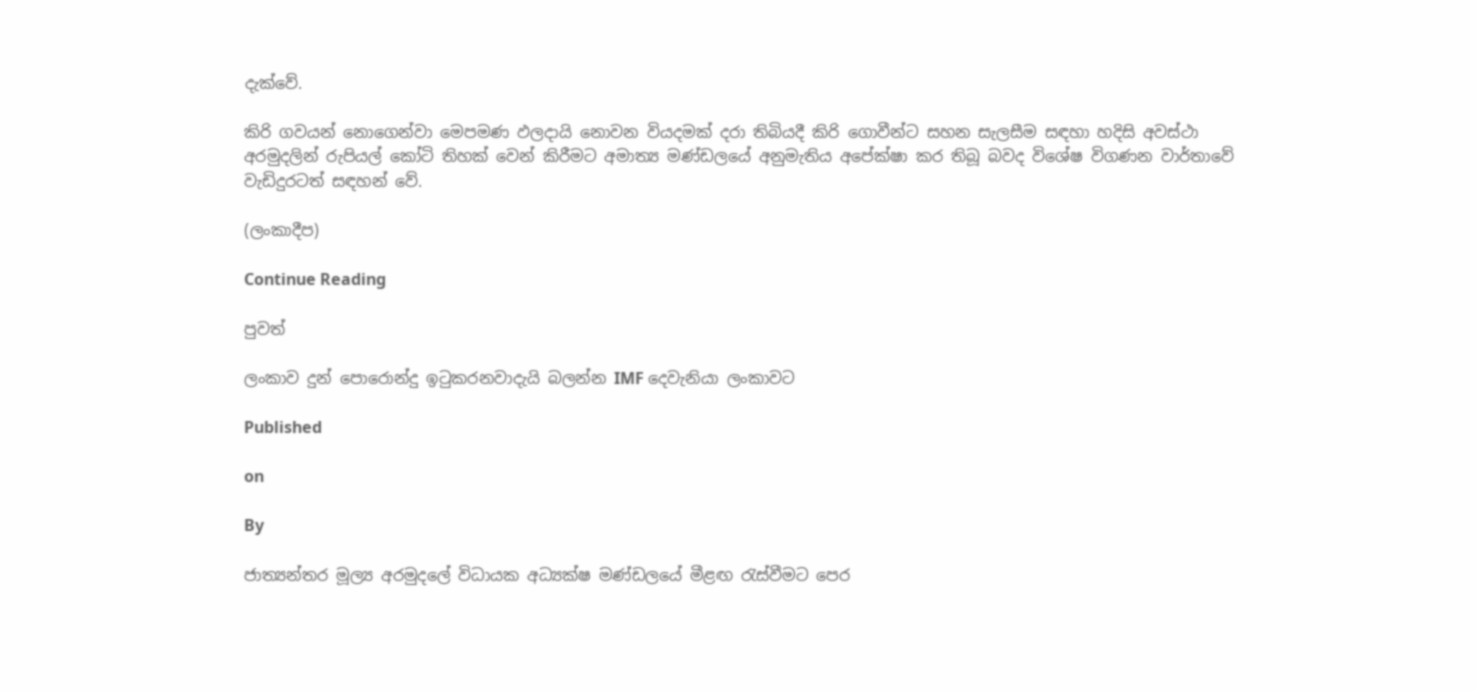දැක්වේ.

කිරි ගවයන් නොගෙන්වා මෙපමණ ඵලදායි නොවන වියදමක් දරා තිබියදී කිරි ගොවීන්ට සහන සැලසීම සඳහා හදිසි අවස්ථා අරමුදලින් රුපියල් කෝටි තිහක් වෙන් කිරීමට අමාත්‍ය මණ්ඩලයේ අනුමැතිය අපේක්ෂා කර තිබූ බවද විශේෂ විගණන වාර්තාවේ වැඩිදුරටත් සඳහන් වේ.

(ලංකාදීප)

Continue Reading

පුවත්

ලංකාව දුන් පොරොන්දු ඉටුකරනවාදැයි බලන්න IMF දෙවැනියා ලංකාවට

Published

on

By

ජාත්‍යන්තර මූල්‍ය අරමුදලේ විධායක අධ්‍යක්ෂ මණ්ඩලයේ මීළඟ රැස්වීමට පෙර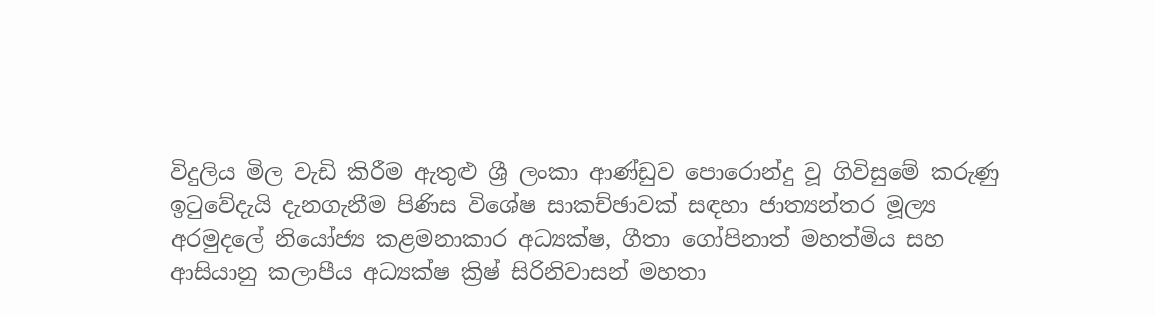විදුලිය මිල වැඩි කිරීම ඇතුළු ශ්‍රී ලංකා ආණ්ඩුව පොරොන්දු වූ ගිවිසුමේ කරුණු ඉටුවේදැයි දැනගැනීම පිණිස විශේෂ සාකච්ඡාවක් සඳහා ජාත්‍යන්තර මූල්‍ය අරමුදලේ නියෝජ්‍ය කළමනාකාර අධ්‍යක්ෂ, ගීතා ගෝපිනාත් මහත්මිය සහ ආසියානු කලාපීය අධ්‍යක්ෂ ක්‍රිෂ් සිරිනිවාසන් මහතා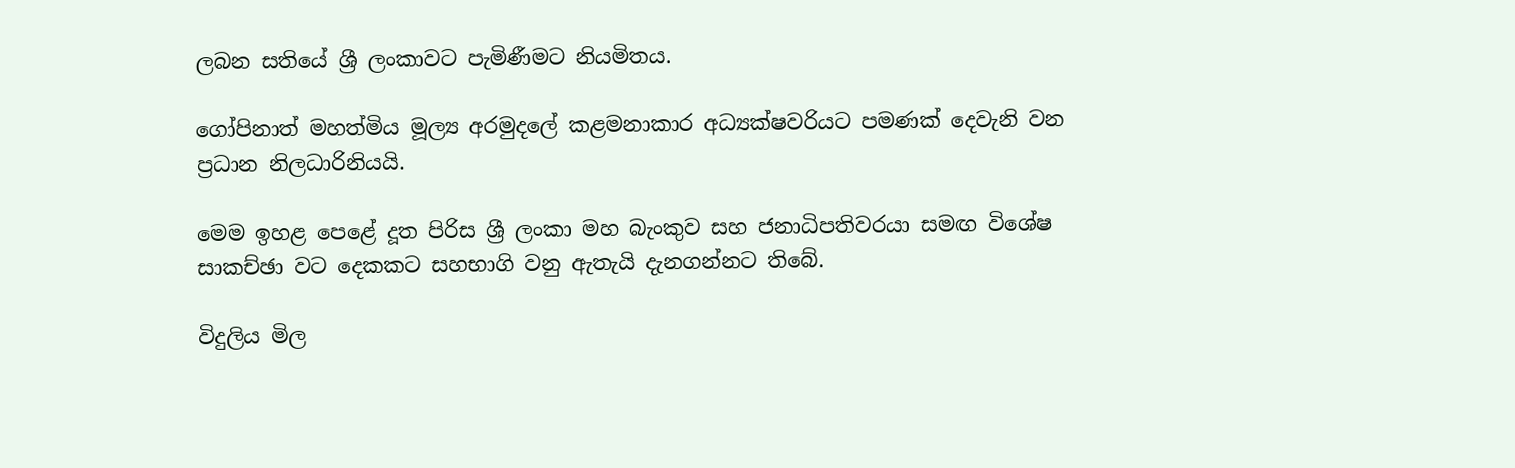ලබන සතියේ ශ්‍රී ලංකාවට පැමිණීමට නියමිතය.

ගෝපිනාත් මහත්මිය මූල්‍ය අරමුදලේ කළමනාකාර අධ්‍යක්ෂවරියට පමණක් දෙවැනි වන ප්‍රධාන නිලධාරිනියයි.

මෙම ඉහළ පෙළේ දූත පිරිස ශ්‍රී ලංකා මහ බැංකුව සහ ජනාධිපතිවරයා සමඟ විශේෂ සාකච්ඡා වට දෙකකට සහභාගි වනු ඇතැයි දැනගන්නට තිබේ.

විදුලිය මිල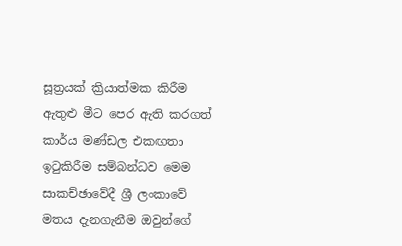සූත්‍රයක් ක්‍රියාත්මක කිරීම ඇතුළු මීට පෙර ඇති කරගත් කාර්ය මණ්ඩල එකඟතා ඉටුකිරීම සම්බන්ධව මෙම සාකච්ඡාවේදී ශ්‍රී ලංකාවේ මතය දැනගැනීම ඔවුන්ගේ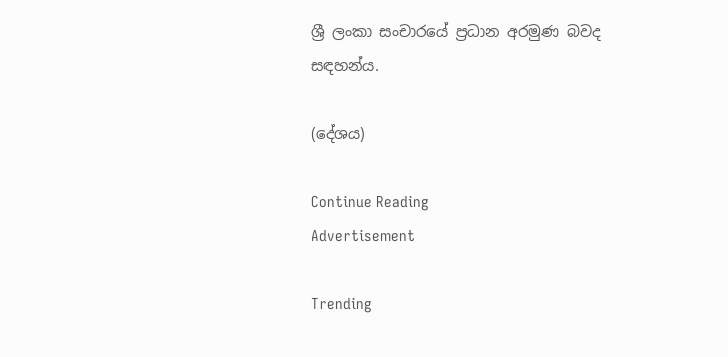ශ්‍රී ලංකා සංචාරයේ ප්‍රධාන අරමුණ බවද සඳහන්ය.

(දේශය)

Continue Reading
Advertisement

Trending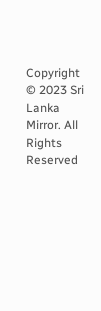Copyright © 2023 Sri Lanka Mirror. All Rights Reserved